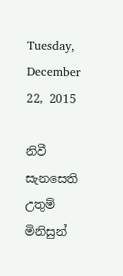Tuesday, December 22, 2015

නිවී සැනසෙති උතුම් මිනිසුන්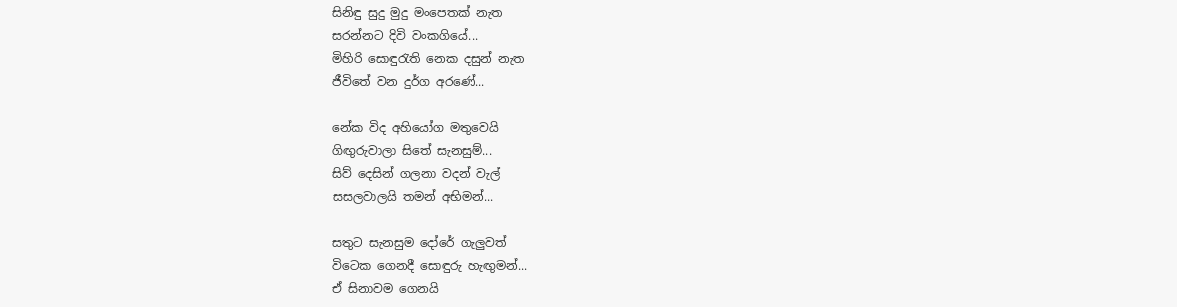සිනිඳු සුදු මුදු මංපෙතක් නැත
සරන්නට දිවි වංකගියේ...
මිහිරි සොඳුරැති නෙක දසුන් නැත
ජීවිතේ වන දුර්ග අරණේ...

නේක විද අහියෝග මතුවෙයි
ගිඟුරුවාලා සිතේ සැනසුම්...
සිව් දෙසින් ගලනා වදන් වැල්
සසලවාලයි තමන් අභිමන්...

සතුට සැනසුම දෝරේ ගැලුවත්
විටෙක ගෙනදී සොඳුරු හැඟුමන්...
ඒ සිනාවම ගෙනයි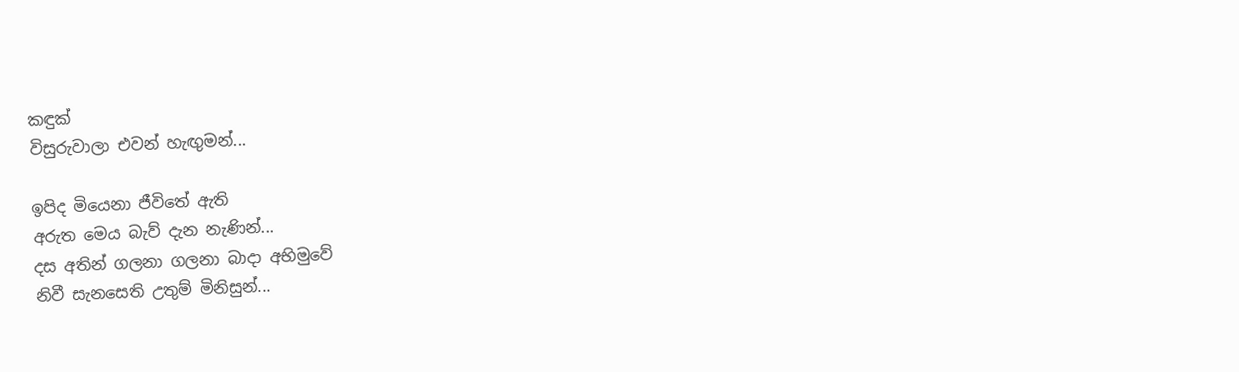කඳුක්
විසුරුවාලා එවන් හැඟුමන්...

ඉපිද මියෙනා ජීවිතේ ඇති
අරුත මෙය බැව් දැන නැණින්...
දස අතින් ගලනා ගලනා බාදා අභිමුවේ
නිවී සැනසෙති උතුම් මිනිසුන්...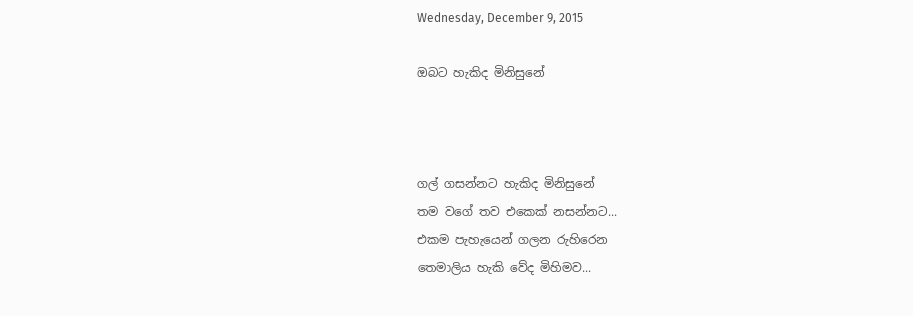Wednesday, December 9, 2015

ඔබට හැකිද මිනිසුනේ



ගල් ගසන්නට හැකිද මිනිසුනේ
තම වගේ තව එකෙක් නසන්නට...
එකම පැහැයෙන් ගලන රුහිරෙන
තෙමාලිය හැකි වේද මිහිමව...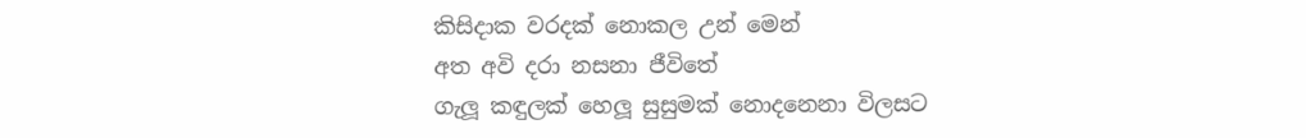කිසිදාක වරදක් නොකල උන් මෙන්
අත අවි දරා නසනා ජීවිතේ
ගැලූ කඳුලක් හෙලූ සුසුමක් නොදනෙනා විලසට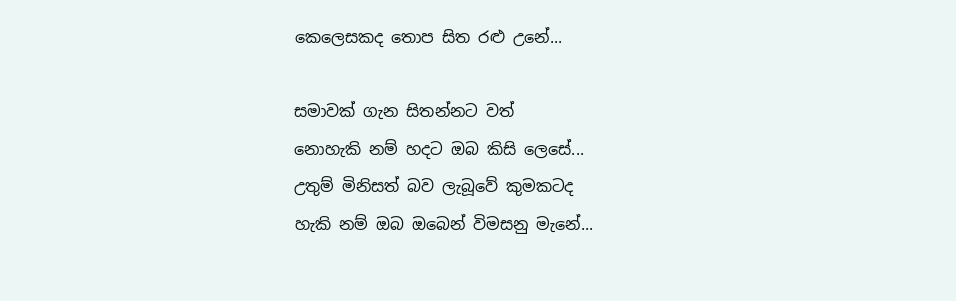කෙලෙසකද තොප සිත රළු උනේ...

සමාවක් ගැන සිතන්නට වත්
නොහැකි නම් හදට ඔබ කිසි ලෙසේ...
උතුම් මිනිසත් බව ලැබූවේ කුමකටද
හැකි නම් ඔබ ඔබෙන් විමසනු මැනේ...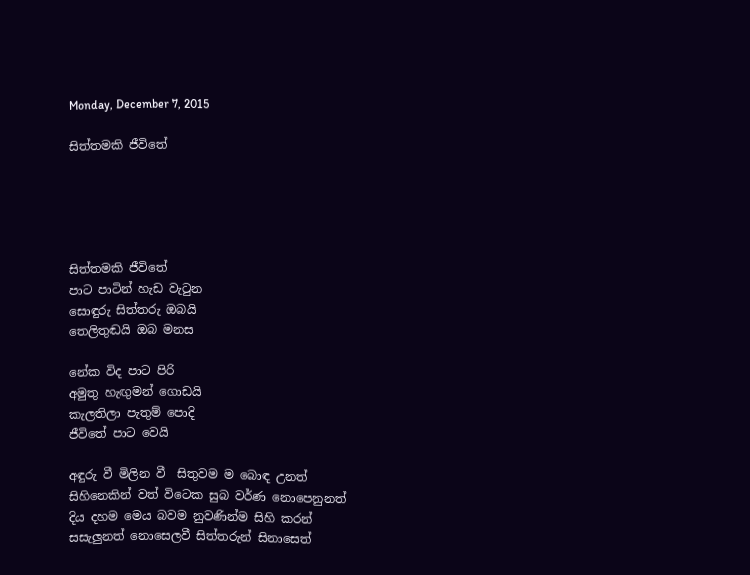Monday, December 7, 2015

සිත්තමකි ජීවිතේ





සිත්තමකි ජීවිතේ
පාට පාටින් හැඩ වැටුන
සොඳුරු සිත්තරු ඔබයි
තෙලිතුඬයි ඔබ මනස

නේක විද පාට පිරි
අමුතු හැඟුමන් ගොඩයි
කැලතිලා පැතුම් පොදි
ජීවිතේ පාට වෙයි

අඳුරු වී මිලින වී  සිතුවම ම බොඳ උනත්
සිහිනෙකින් වත් විටෙක සුබ වර්ණ නොපෙනුනත්
දිය දහම මෙය බවම නුවණින්ම සිහි කරන්
සසැලුනත් නොසෙලවී සිත්තරුන් සිනාසෙත්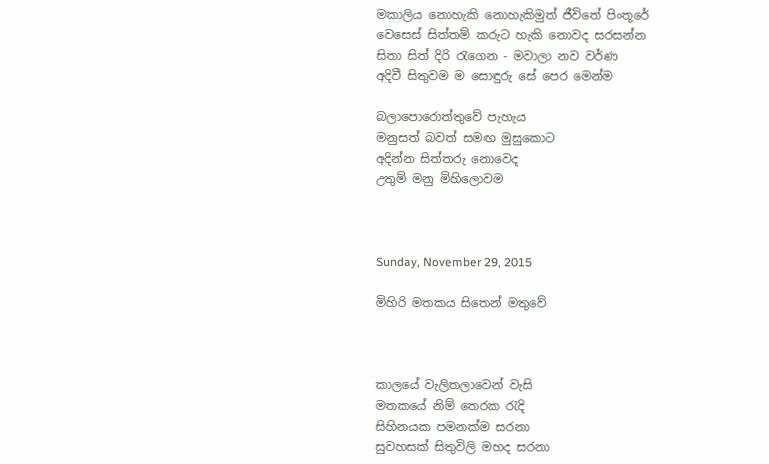මකාලිය නොහැකි නොහැකිමුත් ජීවිතේ පිංතූරේ
වෙසෙස් සිත්තම් කරුට හැකි නොවද සරසන්න
සිතා සිත් දිරි රැගෙන - මවාලා නව වර්ණ
අදිවී සිතුවම ම සොඳුරු සේ පෙර මෙන්ම

බලාපොරොත්තුවේ පැහැය
මනුසත් බවත් සමඟ මුසුකොට
අදින්න සිත්තරු නොවෙද
උතුම් මනු මිහිලොවම



Sunday, November 29, 2015

මිහිරි මතකය සිතෙන් මතුවේ



කාලයේ වැලිතලාවෙන් වැසි
මතකයේ නිම් තෙරක රැදි
සිහිනයක පමනක්ම සරනා
සුවහසක් සිතුවිලි මහද සරනා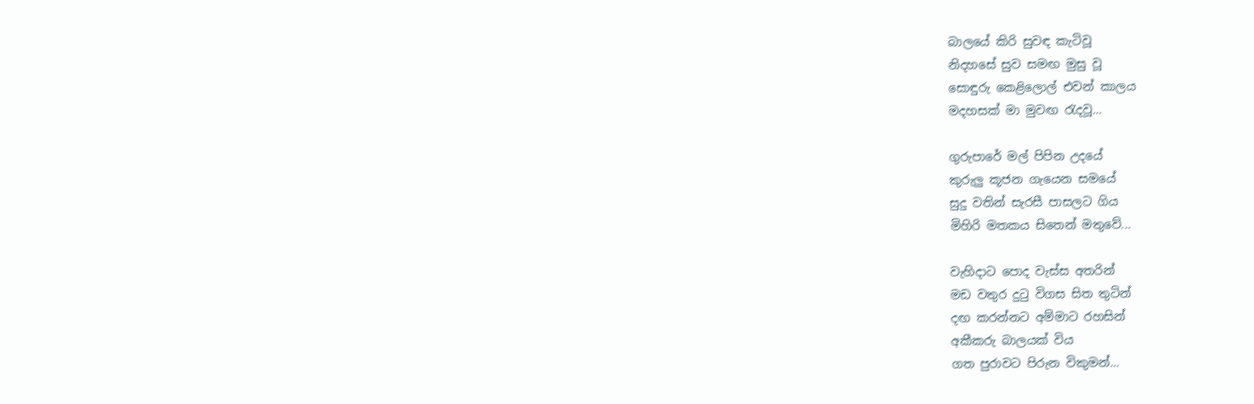බාලයේ කිරි සුවඳ කැටිවූ
නිදහසේ සුව සමඟ මුසු වූ
සොඳුරු කෙළිලොල් එවන් කාලය
මදහසක් මා මුවඟ රැදවූ...

ගුරුපාරේ මල් පිපින උදයේ
කුරුලු කූජන ගැයෙන සමයේ
සුදු වතින් සැරසී පාසලට ගිය
මිහිරි මතකය සිතෙන් මතුවේ...

වැහිදාට පොද වැස්ස අතරින්
මඩ වතුර දුටු විගස සිත තුටින්
දඟ කරන්නට අම්මාට රහසින්
අකීකරු බාලයක් විය
ගත පුරාවට පිරුන විකුමන්...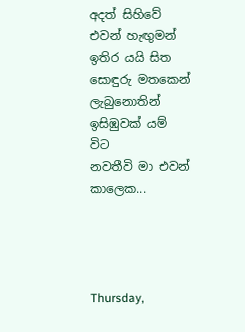අදත් සිහිවේ එවන් හැඟුමන්
ඉතිර යයි සිත සොඳුරු මතකෙන්
ලැබුනොතින් ඉසිඹුවක් යම් විට
නවතීවි මා එවන් කාලෙක...




Thursday,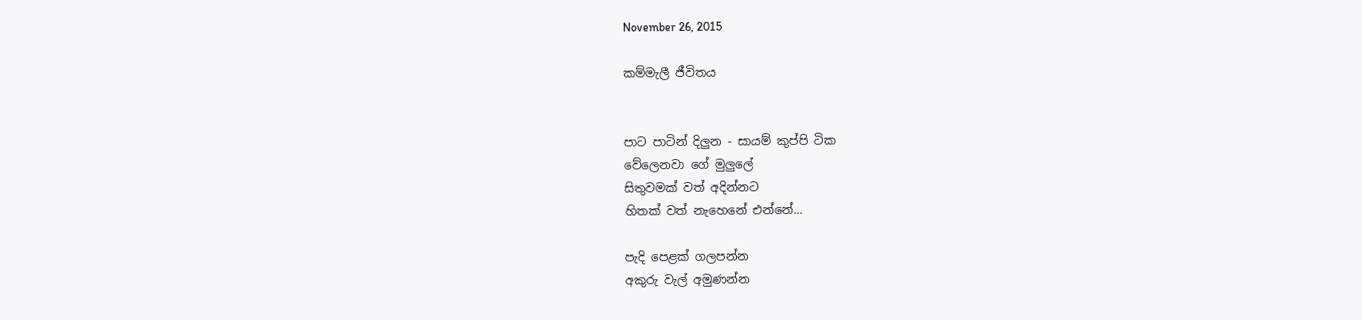November 26, 2015

කම්මැලී ජීවිතය


පාට පාටින් දිලුන - සායම් කුප්පි ටික
වේලෙනවා ගේ මුලුලේ
සිතුවමක් වත් අදින්නට
හිතක් වත් නැහෙනේ එන්නේ...

පැදි පෙළක් ගලපන්න
අකුරු වැල් අමුණන්න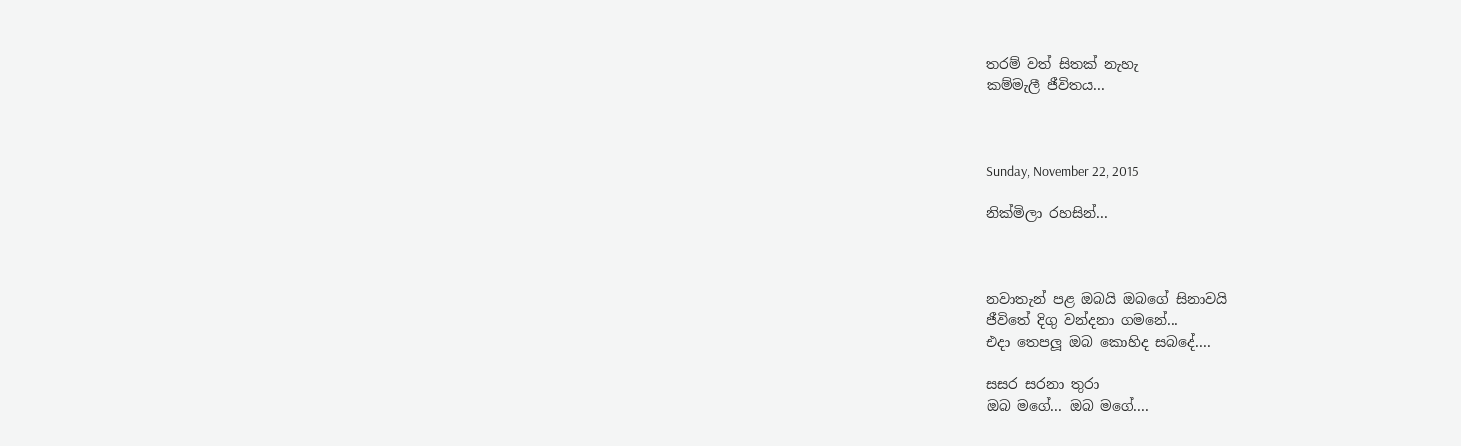තරම් වත් සිතක් නැහැ
කම්මැලී ජීවිතය...



Sunday, November 22, 2015

නික්මිලා රහසින්...



නවාතැන් පළ ඔබයි ඔබගේ සිනාවයි
ජීවිතේ දිගු වන්දනා ගමනේ...
එදා තෙපලූ ඔබ කොහිද සබදේ....

සසර සරනා තුරා
ඔබ මගේ... ඔබ මගේ....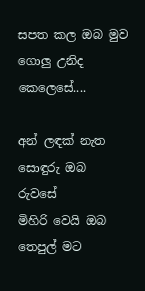සපත කල ඔබ මුව
ගොලු උනිද කෙලෙසේ....

අන් ලඳක් නැත සොඳුරු ඔබ රුවසේ
මිහිරි වෙයි ඔබ තෙපුල් මට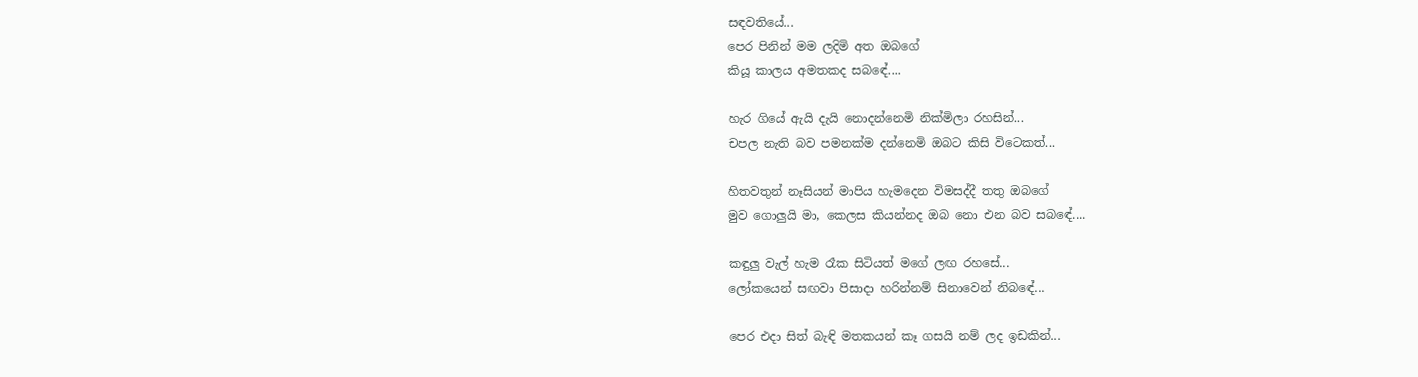සඳවතියේ...
පෙර පිනින් මම ලදිමි අත ඔබගේ
කියූ කාලය අමතකද සබඳේ....

හැර ගියේ ඇයි දැයි නොදන්නෙමි නික්මිලා රහසින්...
චපල නැති බව පමනක්ම දන්නෙමි ඔබට කිසි විටෙකත්...

හිතවතුන් නෑසියන් මාපිය හැමදෙන විමසද්දී තතු ඔබගේ
මුව ගොලුයි මා, කෙලස කියන්නද ඔබ නො එන බව සබඳේ....

කඳුලු වැල් හැම රෑක සිටියත් මගේ ලඟ රහසේ...
ලෝකයෙන් සඟවා පිසාදා හරින්නම් සිනාවෙන් නිබඳේ...

පෙර එදා සිත් බැඳි මතකයන් කෑ ගසයි නම් ලද ඉඩකින්...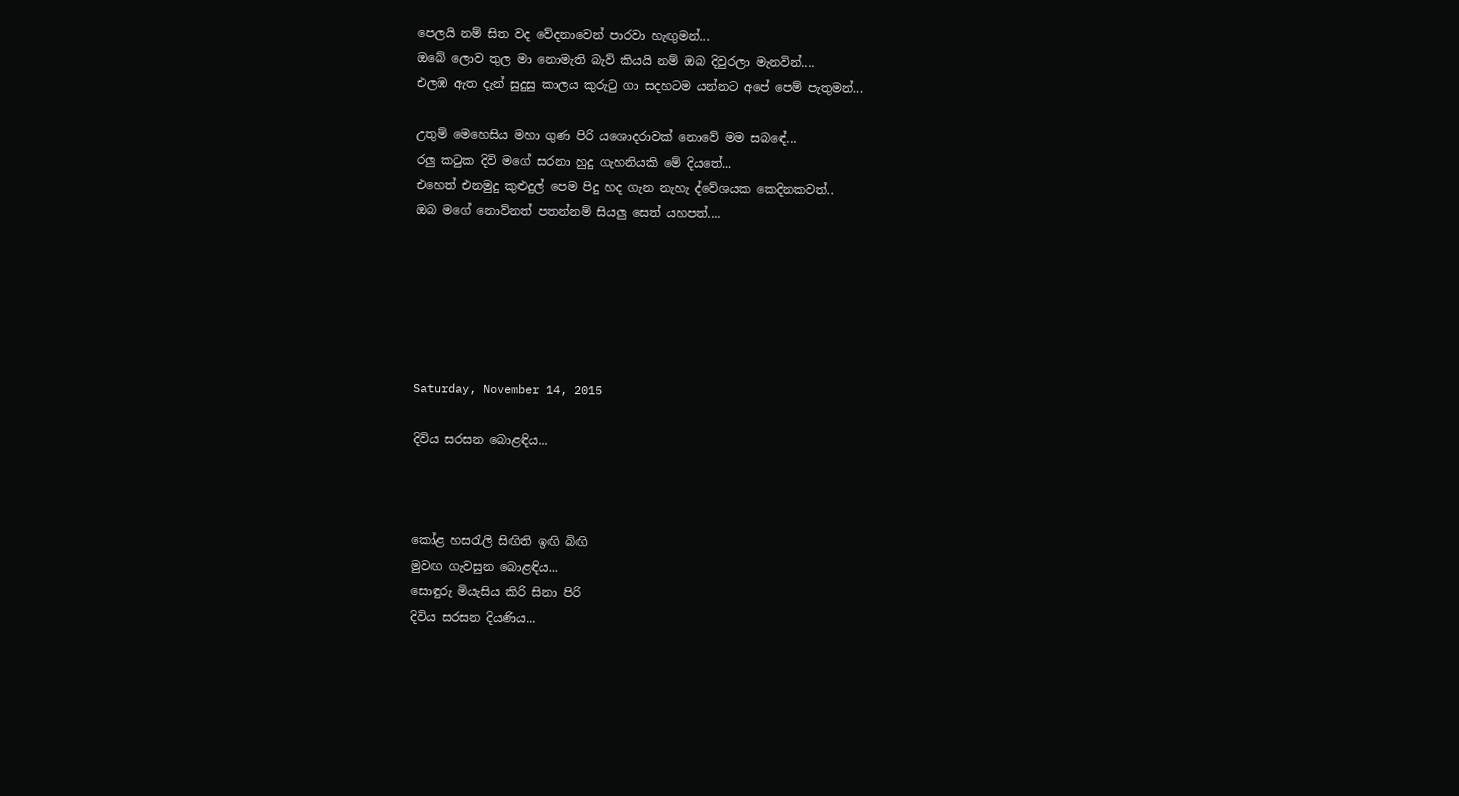පෙලයි නම් සිත වද වේදනාවෙන් පාරවා හැඟුමන්...
ඔබේ ලොව තුල මා නොමැති බැව් කියයි නම් ඔබ දිවුරලා මැනවින්....
එලඹ ඇත දැන් සුදුසු කාලය කුරුටු ගා සදහටම යන්නට අපේ පෙම් පැතුමන්...

උතුම් මෙහෙසිය මහා ගුණ පිරි යශොදරාවක් නොවේ මම සබඳේ...
රලු කටුක දිවි මගේ සරනා හුදු ගැහනියකි මේ දියතේ...
එහෙත් එනමුදු කුළුදුල් පෙම පිදු හද ගැන නැහැ ද්වේශයක කෙදිනකවත්..
ඔබ මගේ නොව්නත් පතන්නම් සියලු සෙත් යහපත්....






Saturday, November 14, 2015

දිවිය සරසන බොළඳිය...



කෝළ හසරැලි සිඟිති ඉඟි බිඟි
මුවඟ ගැවසුන බොළඳිය...
සොඳුරු මියැසිය කිරි සිනා පිරි
දිවිය සරසන දියණිය...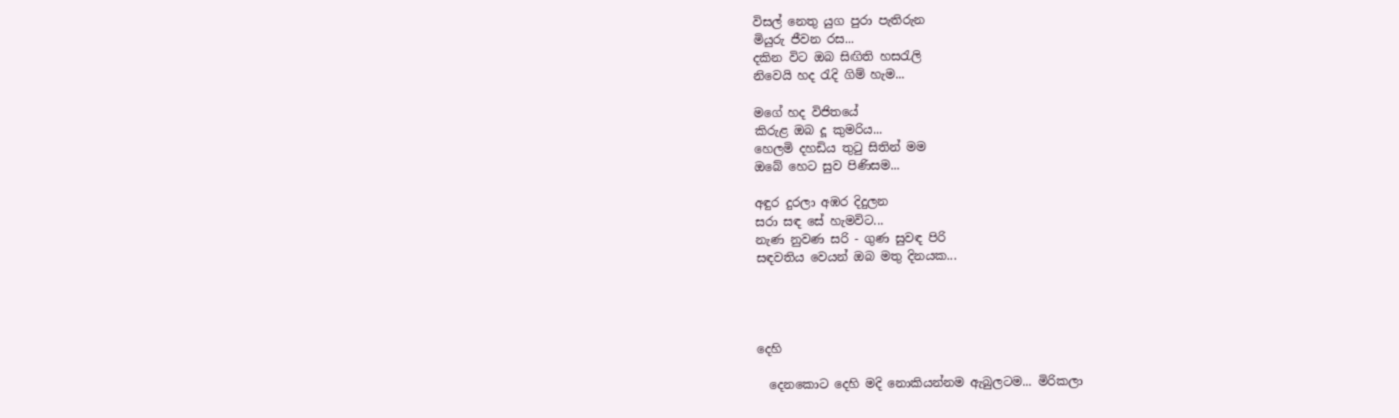විසල් නෙතු යුග පුරා පැතිරුන
මියුරු ජීවන රස...
දකින විට ඔබ සිඟිති හසරැලි
නිවෙයි හද රැදි ගිම් හැම...

මගේ හද විජිතයේ
කිරුළ ඔබ දූ කුමරිය...
හෙලමි දහඩිය තුටු සිතින් මම
ඔබේ හෙට සුව පිණිසම...

අඳුර දුරලා අඹර දිදුලන
සරා සඳ සේ හැමවිට...
නැණ නුවණ සරි - ගුණ සුවඳ පිරි
සඳවතිය වෙයන් ඔබ මතු දිනයක...




දෙහි

  දෙනකොට දෙහි මදි නොකියන්නම ඇබුලටම... මිරිකලා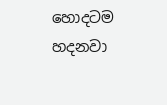හොදටම හදනවා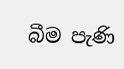බීම පැණි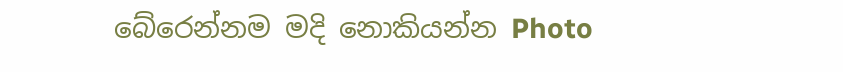බේරෙන්නම මදි නොකියන්න Photo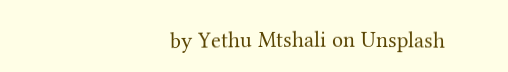by Yethu Mtshali on Unsplash